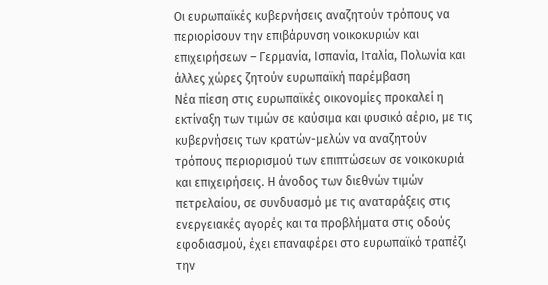Οι ευρωπαϊκές κυβερνήσεις αναζητούν τρόπους να περιορίσουν την επιβάρυνση νοικοκυριών και επιχειρήσεων – Γερμανία, Ισπανία, Ιταλία, Πολωνία και άλλες χώρες ζητούν ευρωπαϊκή παρέμβαση
Νέα πίεση στις ευρωπαϊκές οικονομίες προκαλεί η εκτίναξη των τιμών σε καύσιμα και φυσικό αέριο, με τις κυβερνήσεις των κρατών-μελών να αναζητούν τρόπους περιορισμού των επιπτώσεων σε νοικοκυριά και επιχειρήσεις. Η άνοδος των διεθνών τιμών πετρελαίου, σε συνδυασμό με τις αναταράξεις στις ενεργειακές αγορές και τα προβλήματα στις οδούς εφοδιασμού, έχει επαναφέρει στο ευρωπαϊκό τραπέζι την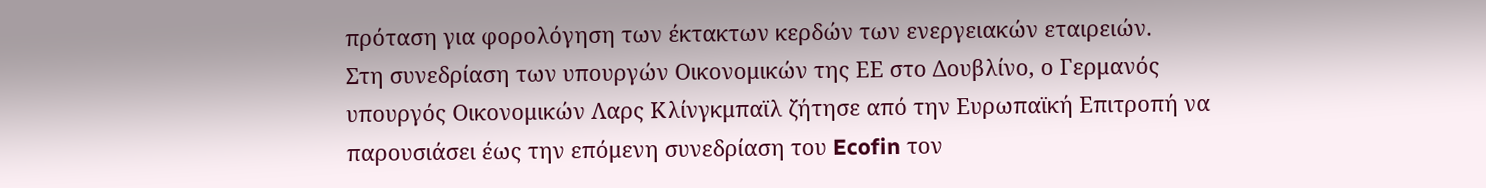πρόταση για φορολόγηση των έκτακτων κερδών των ενεργειακών εταιρειών.
Στη συνεδρίαση των υπουργών Οικονομικών της ΕΕ στο Δουβλίνο, ο Γερμανός υπουργός Οικονομικών Λαρς Κλίνγκμπαϊλ ζήτησε από την Ευρωπαϊκή Επιτροπή να παρουσιάσει έως την επόμενη συνεδρίαση του Ecofin τον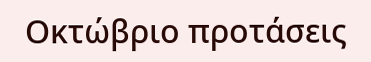Οκτώβριο προτάσεις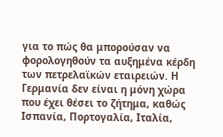για το πώς θα μπορούσαν να φορολογηθούν τα αυξημένα κέρδη των πετρελαϊκών εταιρειών. Η Γερμανία δεν είναι η μόνη χώρα που έχει θέσει το ζήτημα, καθώς Ισπανία, Πορτογαλία, Ιταλία,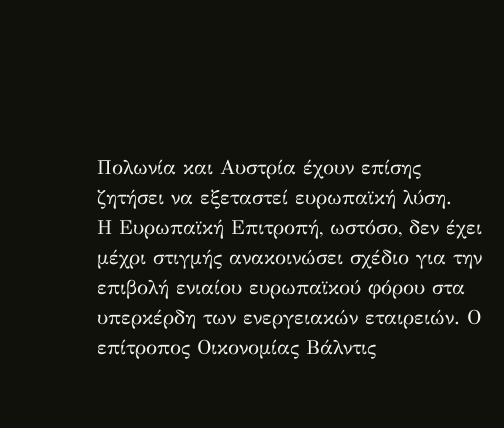Πολωνία και Αυστρία έχουν επίσης ζητήσει να εξεταστεί ευρωπαϊκή λύση.
Η Ευρωπαϊκή Επιτροπή, ωστόσο, δεν έχει μέχρι στιγμής ανακοινώσει σχέδιο για την επιβολή ενιαίου ευρωπαϊκού φόρου στα υπερκέρδη των ενεργειακών εταιρειών. Ο επίτροπος Οικονομίας Βάλντις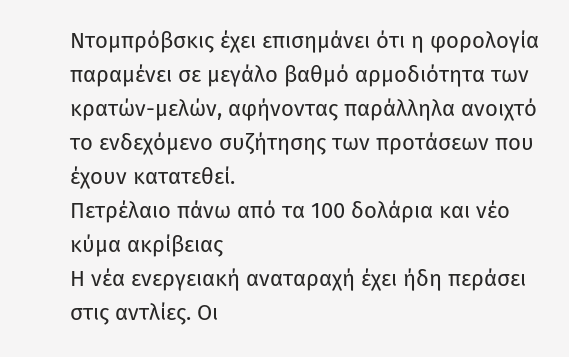Ντομπρόβσκις έχει επισημάνει ότι η φορολογία παραμένει σε μεγάλο βαθμό αρμοδιότητα των κρατών-μελών, αφήνοντας παράλληλα ανοιχτό το ενδεχόμενο συζήτησης των προτάσεων που έχουν κατατεθεί.
Πετρέλαιο πάνω από τα 100 δολάρια και νέο κύμα ακρίβειας
Η νέα ενεργειακή αναταραχή έχει ήδη περάσει στις αντλίες. Οι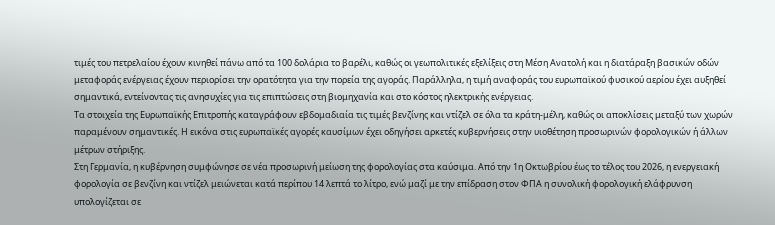τιμές του πετρελαίου έχουν κινηθεί πάνω από τα 100 δολάρια το βαρέλι, καθώς οι γεωπολιτικές εξελίξεις στη Μέση Ανατολή και η διατάραξη βασικών οδών μεταφοράς ενέργειας έχουν περιορίσει την ορατότητα για την πορεία της αγοράς. Παράλληλα, η τιμή αναφοράς του ευρωπαϊκού φυσικού αερίου έχει αυξηθεί σημαντικά, εντείνοντας τις ανησυχίες για τις επιπτώσεις στη βιομηχανία και στο κόστος ηλεκτρικής ενέργειας.
Τα στοιχεία της Ευρωπαϊκής Επιτροπής καταγράφουν εβδομαδιαία τις τιμές βενζίνης και ντίζελ σε όλα τα κράτη-μέλη, καθώς οι αποκλίσεις μεταξύ των χωρών παραμένουν σημαντικές. Η εικόνα στις ευρωπαϊκές αγορές καυσίμων έχει οδηγήσει αρκετές κυβερνήσεις στην υιοθέτηση προσωρινών φορολογικών ή άλλων μέτρων στήριξης.
Στη Γερμανία, η κυβέρνηση συμφώνησε σε νέα προσωρινή μείωση της φορολογίας στα καύσιμα. Από την 1η Οκτωβρίου έως το τέλος του 2026, η ενεργειακή φορολογία σε βενζίνη και ντίζελ μειώνεται κατά περίπου 14 λεπτά το λίτρο, ενώ μαζί με την επίδραση στον ΦΠΑ η συνολική φορολογική ελάφρυνση υπολογίζεται σε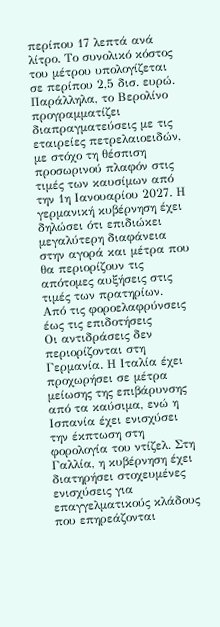περίπου 17 λεπτά ανά λίτρο. Το συνολικό κόστος του μέτρου υπολογίζεται σε περίπου 2,5 δισ. ευρώ.
Παράλληλα, το Βερολίνο προγραμματίζει διαπραγματεύσεις με τις εταιρείες πετρελαιοειδών, με στόχο τη θέσπιση προσωρινού πλαφόν στις τιμές των καυσίμων από την 1η Ιανουαρίου 2027. Η γερμανική κυβέρνηση έχει δηλώσει ότι επιδιώκει μεγαλύτερη διαφάνεια στην αγορά και μέτρα που θα περιορίζουν τις απότομες αυξήσεις στις τιμές των πρατηρίων.
Από τις φοροελαφρύνσεις έως τις επιδοτήσεις
Οι αντιδράσεις δεν περιορίζονται στη Γερμανία. Η Ιταλία έχει προχωρήσει σε μέτρα μείωσης της επιβάρυνσης από τα καύσιμα, ενώ η Ισπανία έχει ενισχύσει την έκπτωση στη φορολογία του ντίζελ. Στη Γαλλία, η κυβέρνηση έχει διατηρήσει στοχευμένες ενισχύσεις για επαγγελματικούς κλάδους που επηρεάζονται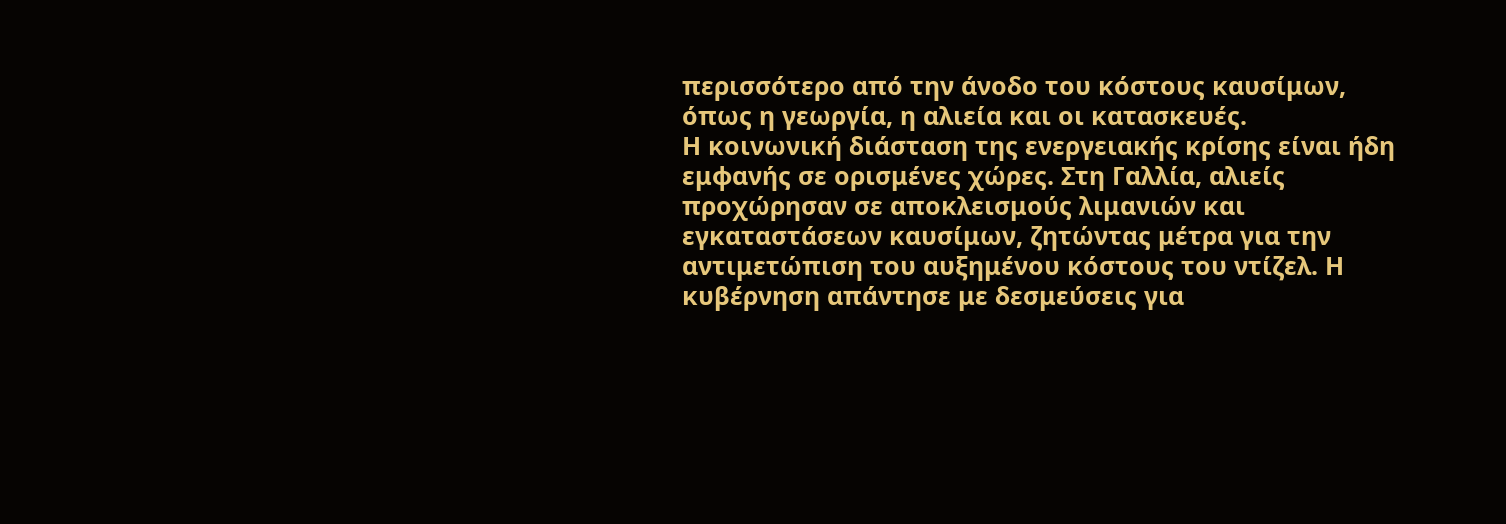περισσότερο από την άνοδο του κόστους καυσίμων, όπως η γεωργία, η αλιεία και οι κατασκευές.
Η κοινωνική διάσταση της ενεργειακής κρίσης είναι ήδη εμφανής σε ορισμένες χώρες. Στη Γαλλία, αλιείς προχώρησαν σε αποκλεισμούς λιμανιών και εγκαταστάσεων καυσίμων, ζητώντας μέτρα για την αντιμετώπιση του αυξημένου κόστους του ντίζελ. Η κυβέρνηση απάντησε με δεσμεύσεις για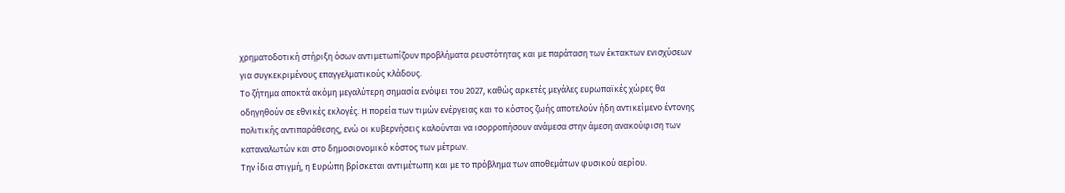χρηματοδοτική στήριξη όσων αντιμετωπίζουν προβλήματα ρευστότητας και με παράταση των έκτακτων ενισχύσεων για συγκεκριμένους επαγγελματικούς κλάδους.
Το ζήτημα αποκτά ακόμη μεγαλύτερη σημασία ενόψει του 2027, καθώς αρκετές μεγάλες ευρωπαϊκές χώρες θα οδηγηθούν σε εθνικές εκλογές. Η πορεία των τιμών ενέργειας και το κόστος ζωής αποτελούν ήδη αντικείμενο έντονης πολιτικής αντιπαράθεσης, ενώ οι κυβερνήσεις καλούνται να ισορροπήσουν ανάμεσα στην άμεση ανακούφιση των καταναλωτών και στο δημοσιονομικό κόστος των μέτρων.
Την ίδια στιγμή, η Ευρώπη βρίσκεται αντιμέτωπη και με το πρόβλημα των αποθεμάτων φυσικού αερίου.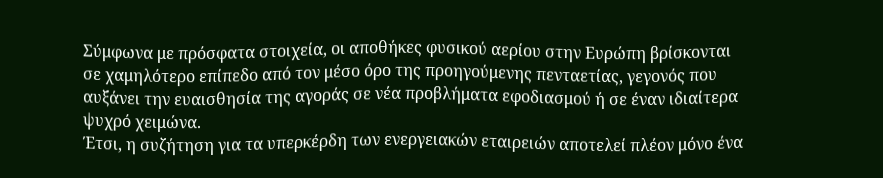Σύμφωνα με πρόσφατα στοιχεία, οι αποθήκες φυσικού αερίου στην Ευρώπη βρίσκονται σε χαμηλότερο επίπεδο από τον μέσο όρο της προηγούμενης πενταετίας, γεγονός που αυξάνει την ευαισθησία της αγοράς σε νέα προβλήματα εφοδιασμού ή σε έναν ιδιαίτερα ψυχρό χειμώνα.
Έτσι, η συζήτηση για τα υπερκέρδη των ενεργειακών εταιρειών αποτελεί πλέον μόνο ένα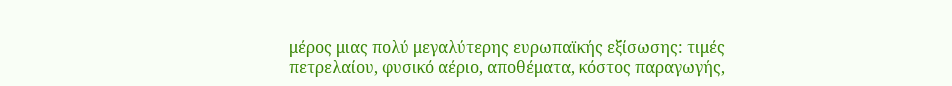μέρος μιας πολύ μεγαλύτερης ευρωπαϊκής εξίσωσης: τιμές πετρελαίου, φυσικό αέριο, αποθέματα, κόστος παραγωγής,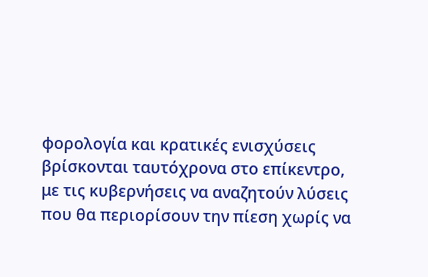φορολογία και κρατικές ενισχύσεις βρίσκονται ταυτόχρονα στο επίκεντρο, με τις κυβερνήσεις να αναζητούν λύσεις που θα περιορίσουν την πίεση χωρίς να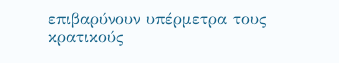επιβαρύνουν υπέρμετρα τους κρατικούς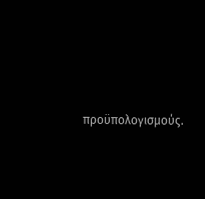προϋπολογισμούς.